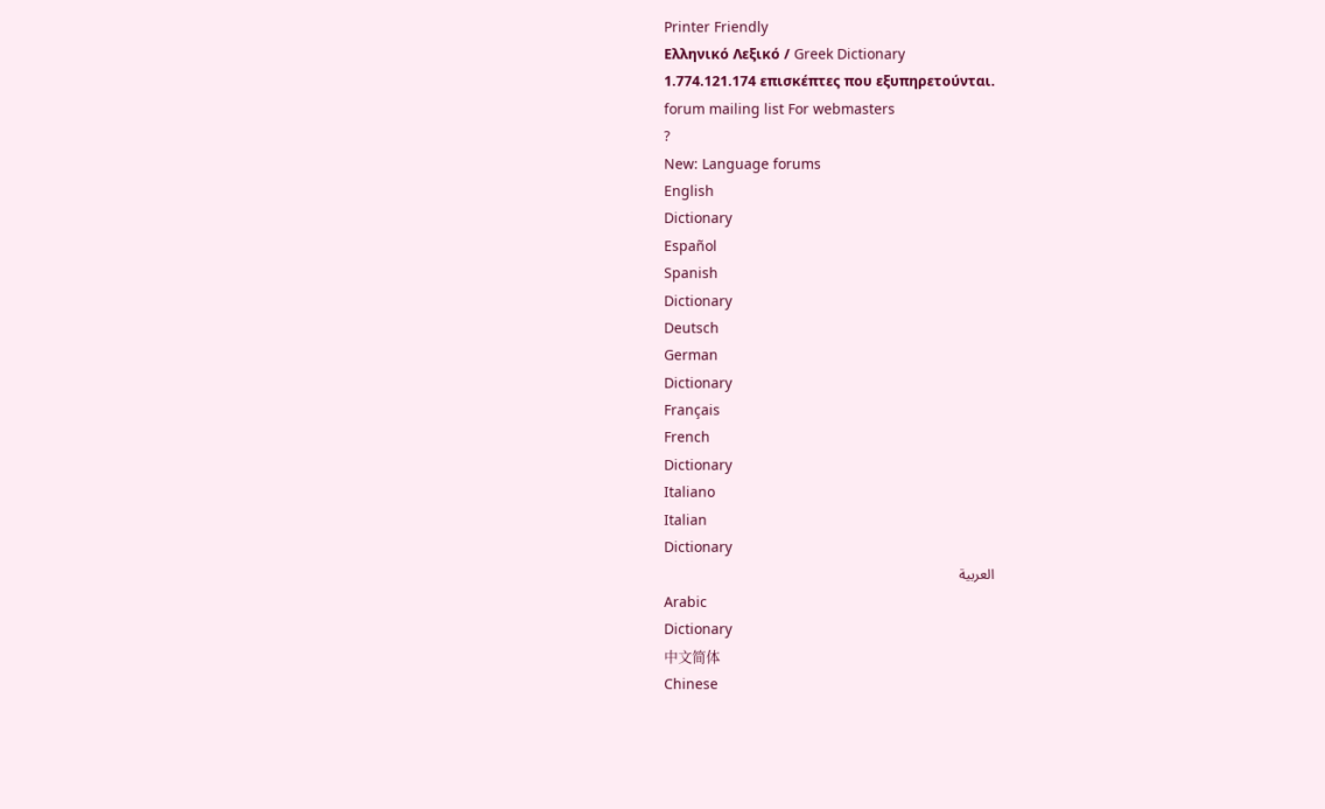Printer Friendly
Ελληνικό Λεξικό / Greek Dictionary
1.774.121.174 επισκέπτες που εξυπηρετούνται.
forum mailing list For webmasters
?
New: Language forums
English
Dictionary
Español
Spanish
Dictionary
Deutsch
German
Dictionary
Français
French
Dictionary
Italiano
Italian
Dictionary
العربية
Arabic
Dictionary
中文简体
Chinese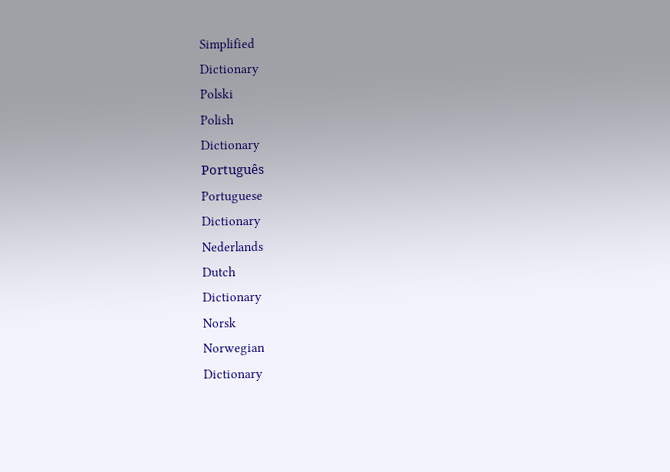Simplified
Dictionary
Polski
Polish
Dictionary
Português
Portuguese
Dictionary
Nederlands
Dutch
Dictionary
Norsk
Norwegian
Dictionary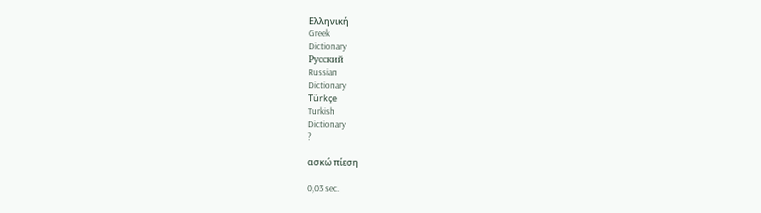Ελληνική
Greek
Dictionary
Русский
Russian
Dictionary
Türkçe
Turkish
Dictionary
?

ασκώ πίεση

0,03 sec.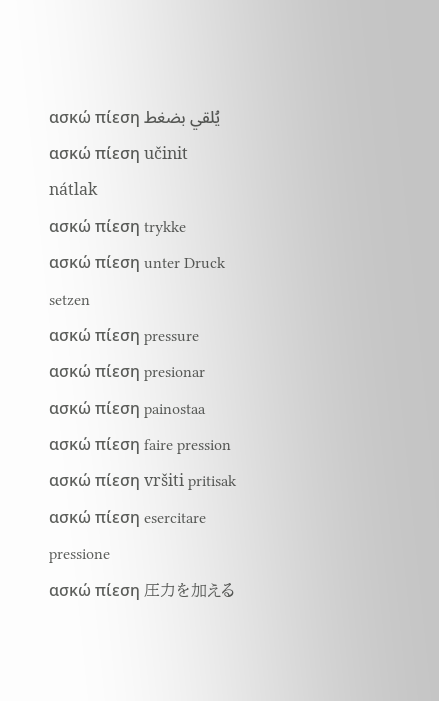ασκώ πίεση يُلقي بضغط
ασκώ πίεση učinit nátlak
ασκώ πίεση trykke
ασκώ πίεση unter Druck setzen
ασκώ πίεση pressure
ασκώ πίεση presionar
ασκώ πίεση painostaa
ασκώ πίεση faire pression
ασκώ πίεση vršiti pritisak
ασκώ πίεση esercitare pressione
ασκώ πίεση 圧力を加える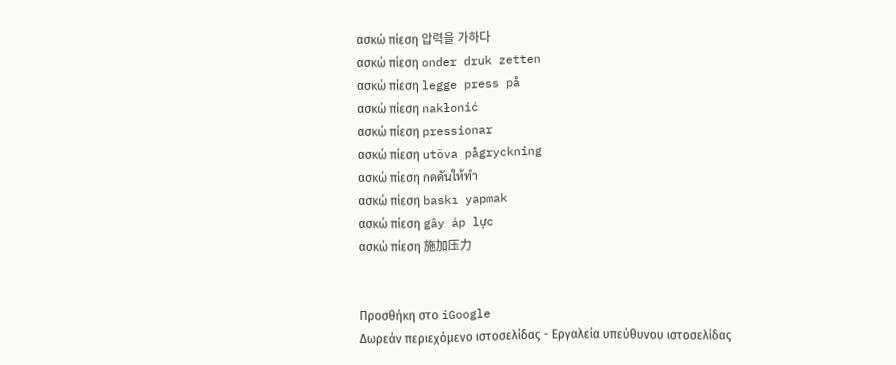ασκώ πίεση 압력을 가하다
ασκώ πίεση onder druk zetten
ασκώ πίεση legge press på
ασκώ πίεση nakłonić
ασκώ πίεση pressionar
ασκώ πίεση utöva pågryckning
ασκώ πίεση กดดันให้ทำ
ασκώ πίεση baskı yapmak
ασκώ πίεση gây áp lực
ασκώ πίεση 施加压力


Προσθήκη στο iGoogle
Δωρεάν περιεχόμενο ιστοσελίδας - Εργαλεία υπεύθυνου ιστοσελίδας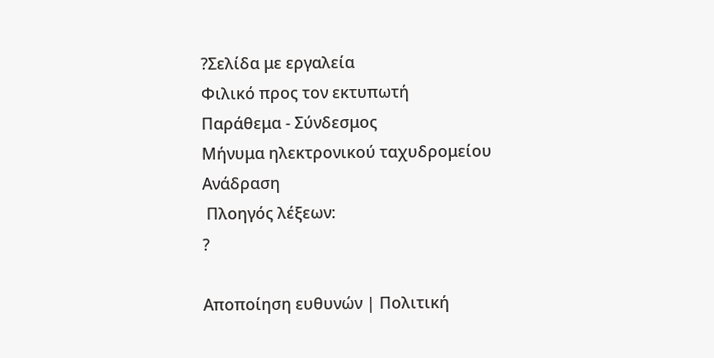?Σελίδα με εργαλεία
Φιλικό προς τον εκτυπωτή
Παράθεμα - Σύνδεσμος
Μήνυμα ηλεκτρονικού ταχυδρομείου
Ανάδραση
 Πλοηγός λέξεων:
?

Αποποίηση ευθυνών | Πολιτική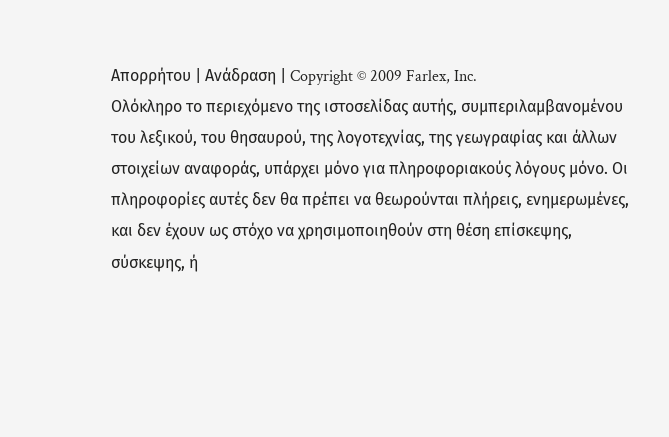Απορρήτου | Ανάδραση | Copyright © 2009 Farlex, Inc.
Ολόκληρο το περιεχόμενο της ιστοσελίδας αυτής, συμπεριλαμβανομένου του λεξικού, του θησαυρού, της λογοτεχνίας, της γεωγραφίας και άλλων στοιχείων αναφοράς, υπάρχει μόνο για πληροφοριακούς λόγους μόνο. Οι πληροφορίες αυτές δεν θα πρέπει να θεωρούνται πλήρεις, ενημερωμένες, και δεν έχουν ως στόχο να χρησιμοποιηθούν στη θέση επίσκεψης, σύσκεψης, ή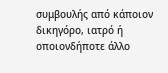συμβουλής από κάποιον δικηγόρο, ιατρό ή οποιονδήποτε άλλο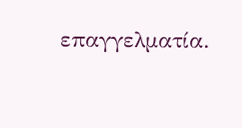επαγγελματία.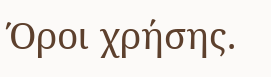Όροι χρήσης.